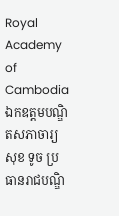Royal Academy of Cambodia
ឯកឧត្តមបណ្ឌិតសភាចារ្យ សុខ ទូច ប្រធានរាជបណ្ឌិ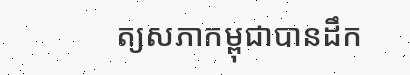ត្យសភាកម្ពុជាបានដឹក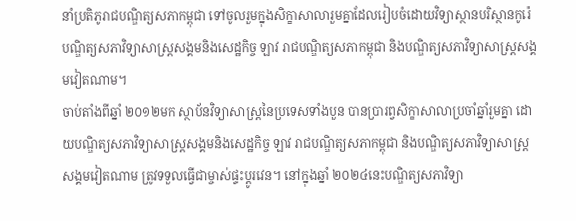នាំប្រតិភូរាជបណ្ឌិត្យសភាកម្ពុជា ទៅចូលរួមក្នុងសិក្ខាសាលារួមគ្នាដែលរៀបចំដោយវិទ្យាស្ថានបរិស្ថានកូរ៉េ បណ្ឌិត្យសភាវិទ្យាសាស្ត្រសង្គមនិងសេដ្ឋកិច្ច ឡាវ រាជបណ្ឌិត្យសភាកម្ពុជា និងបណ្ឌិត្យសភាវិទ្យាសាស្ត្រសង្គមវៀតណាម។
ចាប់តាំងពីឆ្នាំ ២០១២មក ស្ថាប័នវិទ្យាសាស្ត្រនៃប្រទេសទាំងបួន បានប្រារព្វសិក្ខាសាលាប្រចាំឆ្នាំរួមគ្នា ដោយបណ្ឌិត្យសភាវិទ្យាសាស្ត្រសង្គមនិងសេដ្ឋកិច្ច ឡាវ រាជបណ្ឌិត្យសភាកម្ពុជា និងបណ្ឌិត្យសភាវិទ្យាសាស្ត្រសង្គមវៀតណាម ត្រូវទទួលធ្វើជាម្ចាស់ផ្ទះប្តូរវេន។ នៅក្នុងឆ្នាំ ២០២៤នេះបណ្ឌិត្យសភាវិទ្យា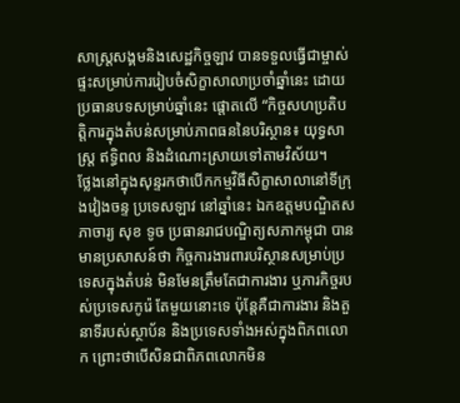សាស្ត្រសង្គមនិងសេដ្ឋកិច្ចឡាវ បានទទួលធ្វើជាម្ចាស់ផ្ទះសម្រាប់ការរៀបចំសិក្ខាសាលាប្រចាំឆ្នាំនេះ ដោយប្រធានបទសម្រាប់ឆ្នាំនេះ ផ្តោតលើ “កិច្ចសហប្រតិបត្តិការក្នុងតំបន់សម្រាប់ភាពធននៃបរិស្ថាន៖ យុទ្ធសាស្ត្រ ឥទ្ធិពល និងដំណោះស្រាយទៅតាមវិស័យ។
ថ្លែងនៅក្នុងសុន្ទរកថាបើកកម្មវិធីសិក្ខាសាលានៅទីក្រុងវៀងចន្ទ ប្រទេសឡាវ នៅឆ្នាំនេះ ឯកឧត្តមបណ្ឌិតសភាចារ្យ សុខ ទូច ប្រធានរាជបណ្ឌិត្យសភាកម្ពុជា បានមានប្រសាសន៍ថា កិច្ចការងារពារបរិស្ថានសម្រាប់ប្រទេសក្នុងតំបន់ មិនមែនត្រឹមតែជាការងារ ឬភារកិច្ចរបស់ប្រទេសកូរ៉េ តែមួយនោះទេ ប៉ុន្តែគឺជាការងារ និងតួនាទីរបស់ស្ថាប័ន និងប្រទេសទាំងអស់ក្នុងពិភពលោក ព្រោះថាបើសិនជាពិភពលោកមិន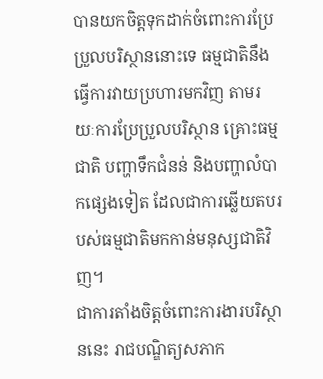បានយកចិត្តទុកដាក់ចំពោះការប្រែប្រួលបរិស្ថាននោះទេ ធម្មជាតិនឹងធ្វើការវាយប្រហារមកវិញ តាមរយៈការប្រែប្រួលបរិស្ថាន គ្រោះធម្មជាតិ បញ្ហាទឹកជំនន់ និងបញ្ហាលំបាកផ្សេងទៀត ដែលជាការឆ្លើយតបរបស់ធម្មជាតិមកកាន់មនុស្សជាតិវិញ។
ជាការតាំងចិត្តចំពោះការងារបរិស្ថាននេះ រាជបណ្ឌិត្យសភាក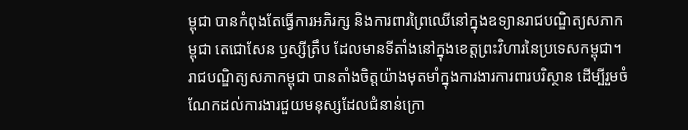ម្ពុជា បានកំពុងតែធ្វើការអភិរក្ស និងការពារព្រៃឈើនៅក្នុងឧទ្យានរាជបណ្ឌិត្យសភាកម្ពុជា តេជោសែន ឫស្សីត្រឹប ដែលមានទីតាំងនៅក្នុងខេត្តព្រះវិហារនៃប្រទេសកម្ពុជា។ រាជបណ្ឌិត្យសភាកម្ពុជា បានតាំងចិត្តយ៉ាងមុតមាំក្នុងការងារការពារបរិស្ថាន ដើម្បីរួមចំណែកដល់ការងារជួយមនុស្សដែលជំនាន់ក្រោ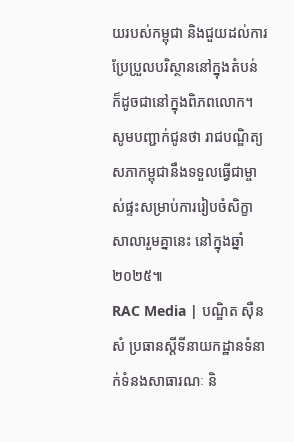យរបស់កម្ពុជា និងជួយដល់ការប្រែប្រួលបរិស្ថាននៅក្នុងតំបន់ ក៏ដូចជានៅក្នុងពិភពលោក។
សូមបញ្ជាក់ជូនថា រាជបណ្ឌិត្យសភាកម្ពុជានឹងទទួលធ្វើជាម្ចាស់ផ្ទះសម្រាប់ការរៀបចំសិក្ខាសាលារួមគ្នានេះ នៅក្នុងឆ្នាំ២០២៥៕
RAC Media | បណ្ឌិត ស៊ឺន សំ ប្រធានស្ដីទីនាយកដ្ឋានទំនាក់ទំនងសាធារណៈ និ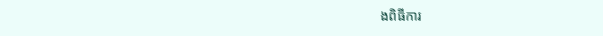ងពិធីការ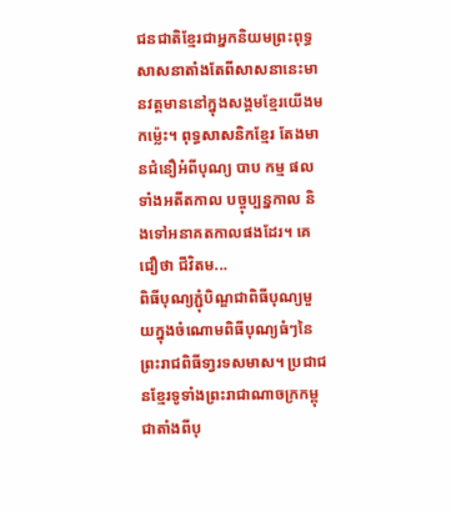ជនជាតិខ្មែរជាអ្នកនិយមព្រះពុទ្ធសាសនាតាំងតែពីសាសនានេះមានវត្តមាននៅក្នុងសង្គមខ្មែរយើងមកម៉្លេះ។ ពុទ្ធសាសនិកខ្មែរ តែងមានជំនឿអំពីបុណ្យ បាប កម្ម ផល ទាំងអតីតកាល បច្ចុប្បន្នកាល និងទៅអនាគតកាលផងដែរ។ គេជឿថា ជីវិតម...
ពិធីបុណ្យភ្ជុំបិណ្ឌជាពិធីបុណ្យមួយក្នុងចំណោមពិធីបុណ្យធំៗនៃព្រះរាជពិធីទា្វរទសមាស។ ប្រជាជនខ្មែរទូទាំងព្រះរាជាណាចក្រកម្ពុជាតាំងពីបុ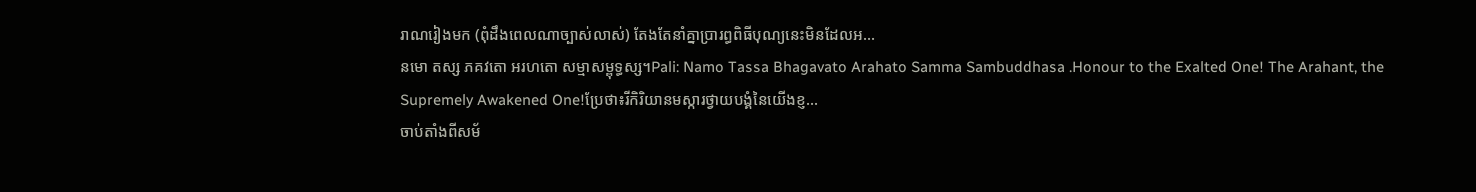រាណរៀងមក (ពុំដឹងពេលណាច្បាស់លាស់) តែងតែនាំគ្នាប្រារព្ធពិធីបុណ្យនេះមិនដែលអ...
នមោ តស្ស ភគវតោ អរហតោ សម្មាសម្ពុទ្ធស្ស។Pali: Namo Tassa Bhagavato Arahato Samma Sambuddhasa .Honour to the Exalted One! The Arahant, the Supremely Awakened One!ប្រែថា៖រីកិរិយានមស្ការថ្វាយបង្គំនៃយើងខ្ញ...
ចាប់តាំងពីសម័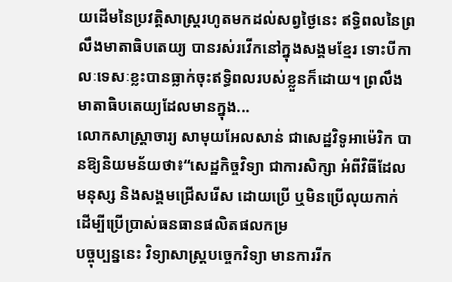យដើមនៃប្រវត្តិសាស្ត្ររហូតមកដល់សព្វថ្ងៃនេះ ឥទ្ធិពលនៃព្រលឹងមាតាធិបតេយ្យ បានរស់រវើកនៅក្នុងសង្គមខ្មែរ ទោះបីកាលៈទេសៈខ្លះបានធ្លាក់ចុះឥទ្ធិពលរបស់ខ្លួនក៏ដោយ។ ព្រលឹងមាតាធិបតេយ្យដែលមានក្នុង...
លោកសាស្ដ្រាចារ្យ សាមុយអែលសាន់ ជាសេដ្ឋវិទូអាម៉េរិក បានឱ្យនិយមន័យថា៖“សេដ្ឋកិច្ចវិទ្យា ជាការសិក្សា អំពីវិធីដែលមនុស្ស និងសង្គមជ្រើសរើស ដោយប្រើ ឬមិនប្រើលុយកាក់ដើម្បីប្រើប្រាស់ធនធានផលិតផលកម្រ
បច្ចុប្បន្ននេះ វិទ្យាសាស្ដ្របច្ចេកវិទ្យា មានការរីក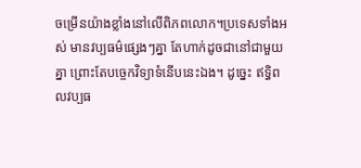ចម្រើនយ៉ាងខ្លាំងនៅលើពិភពលោក។ប្រទេសទាំងអស់ មានវប្បធម៌ផ្សេងៗគ្នា តែហាក់ដូចជានៅជាមួយគ្នា ព្រោះតែបច្ចេកវិទ្យាទំនើបនេះឯង។ ដូច្នេះ ឥទ្ធិពលវប្បធ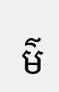ម៌